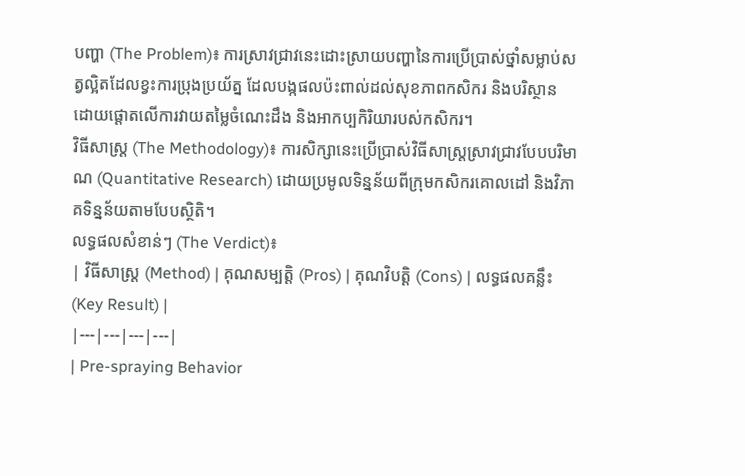បញ្ហា (The Problem)៖ ការស្រាវជ្រាវនេះដោះស្រាយបញ្ហានៃការប្រើប្រាស់ថ្នាំសម្លាប់សត្វល្អិតដែលខ្វះការប្រុងប្រយ័ត្ន ដែលបង្កផលប៉ះពាល់ដល់សុខភាពកសិករ និងបរិស្ថាន ដោយផ្តោតលើការវាយតម្លៃចំណេះដឹង និងអាកប្បកិរិយារបស់កសិករ។
វិធីសាស្ត្រ (The Methodology)៖ ការសិក្សានេះប្រើប្រាស់វិធីសាស្ត្រស្រាវជ្រាវបែបបរិមាណ (Quantitative Research) ដោយប្រមូលទិន្នន័យពីក្រុមកសិករគោលដៅ និងវិភាគទិន្នន័យតាមបែបស្ថិតិ។
លទ្ធផលសំខាន់ៗ (The Verdict)៖
| វិធីសាស្ត្រ (Method) | គុណសម្បត្តិ (Pros) | គុណវិបត្តិ (Cons) | លទ្ធផលគន្លឹះ (Key Result) |
|---|---|---|---|
| Pre-spraying Behavior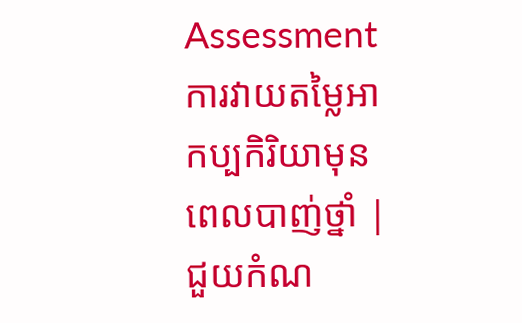Assessment ការវាយតម្លៃអាកប្បកិរិយាមុនពេលបាញ់ថ្នាំ |
ជួយកំណ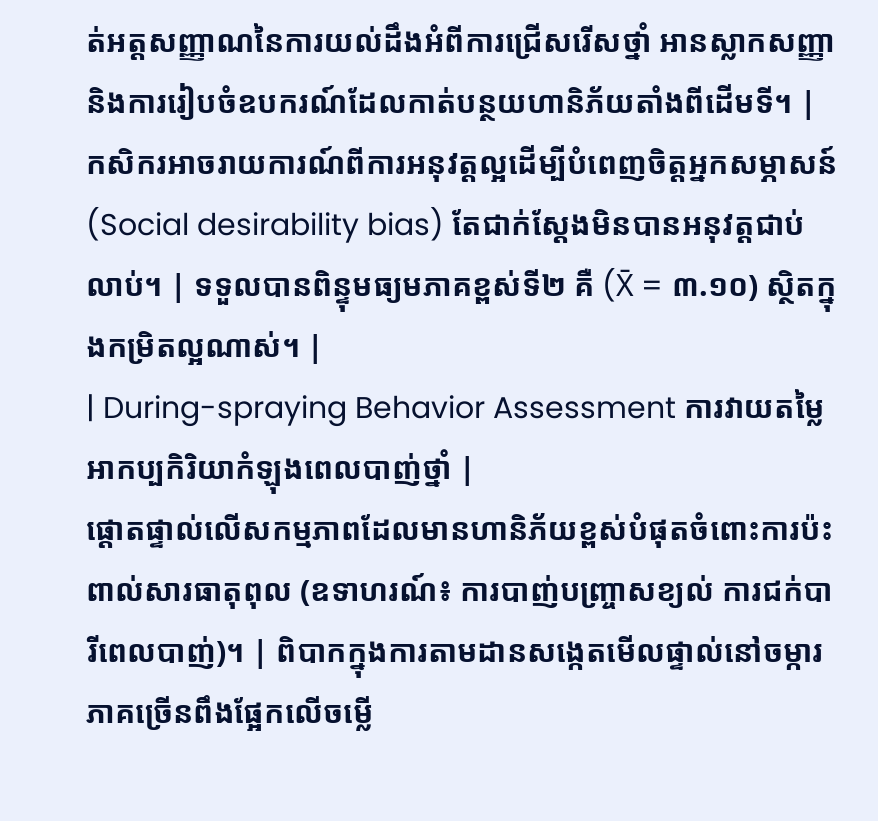ត់អត្តសញ្ញាណនៃការយល់ដឹងអំពីការជ្រើសរើសថ្នាំ អានស្លាកសញ្ញា និងការរៀបចំឧបករណ៍ដែលកាត់បន្ថយហានិភ័យតាំងពីដើមទី។ | កសិករអាចរាយការណ៍ពីការអនុវត្តល្អដើម្បីបំពេញចិត្តអ្នកសម្ភាសន៍ (Social desirability bias) តែជាក់ស្តែងមិនបានអនុវត្តជាប់លាប់។ | ទទួលបានពិន្ទុមធ្យមភាគខ្ពស់ទី២ គឺ (X̄ = ៣.១០) ស្ថិតក្នុងកម្រិតល្អណាស់។ |
| During-spraying Behavior Assessment ការវាយតម្លៃអាកប្បកិរិយាកំឡុងពេលបាញ់ថ្នាំ |
ផ្តោតផ្ទាល់លើសកម្មភាពដែលមានហានិភ័យខ្ពស់បំផុតចំពោះការប៉ះពាល់សារធាតុពុល (ឧទាហរណ៍៖ ការបាញ់បញ្ច្រាសខ្យល់ ការជក់បារីពេលបាញ់)។ | ពិបាកក្នុងការតាមដានសង្កេតមើលផ្ទាល់នៅចម្ការ ភាគច្រើនពឹងផ្អែកលើចម្លើ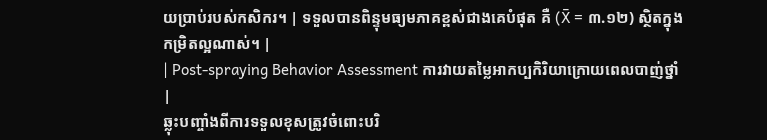យប្រាប់របស់កសិករ។ | ទទួលបានពិន្ទុមធ្យមភាគខ្ពស់ជាងគេបំផុត គឺ (X̄ = ៣.១២) ស្ថិតក្នុងកម្រិតល្អណាស់។ |
| Post-spraying Behavior Assessment ការវាយតម្លៃអាកប្បកិរិយាក្រោយពេលបាញ់ថ្នាំ |
ឆ្លុះបញ្ចាំងពីការទទួលខុសត្រូវចំពោះបរិ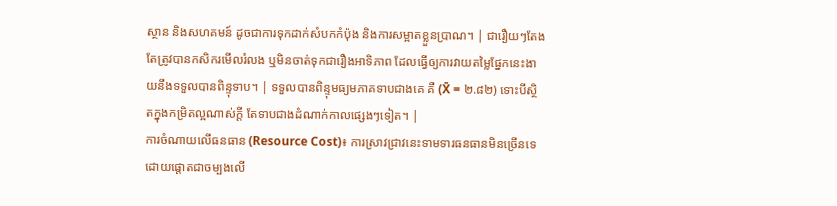ស្ថាន និងសហគមន៍ ដូចជាការទុកដាក់សំបកកំប៉ុង និងការសម្អាតខ្លួនប្រាណ។ | ជារឿយៗតែងតែត្រូវបានកសិករមើលរំលង ឬមិនចាត់ទុកជារឿងអាទិភាព ដែលធ្វើឲ្យការវាយតម្លៃផ្នែកនេះងាយនឹងទទួលបានពិន្ទុទាប។ | ទទួលបានពិន្ទុមធ្យមភាគទាបជាងគេ គឺ (X̄ = ២.៨២) ទោះបីស្ថិតក្នុងកម្រិតល្អណាស់ក្តី តែទាបជាងដំណាក់កាលផ្សេងៗទៀត។ |
ការចំណាយលើធនធាន (Resource Cost)៖ ការស្រាវជ្រាវនេះទាមទារធនធានមិនច្រើនទេ ដោយផ្តោតជាចម្បងលើ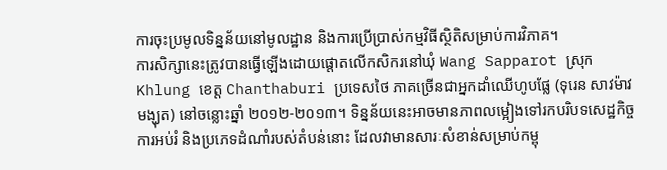ការចុះប្រមូលទិន្នន័យនៅមូលដ្ឋាន និងការប្រើប្រាស់កម្មវិធីស្ថិតិសម្រាប់ការវិភាគ។
ការសិក្សានេះត្រូវបានធ្វើឡើងដោយផ្តោតលើកសិករនៅឃុំ Wang Sapparot ស្រុក Khlung ខេត្ត Chanthaburi ប្រទេសថៃ ភាគច្រើនជាអ្នកដាំឈើហូបផ្លែ (ទុរេន សាវម៉ាវ មង្ឃុត) នៅចន្លោះឆ្នាំ ២០១២-២០១៣។ ទិន្នន័យនេះអាចមានភាពលម្អៀងទៅរកបរិបទសេដ្ឋកិច្ច ការអប់រំ និងប្រភេទដំណាំរបស់តំបន់នោះ ដែលវាមានសារៈសំខាន់សម្រាប់កម្ពុ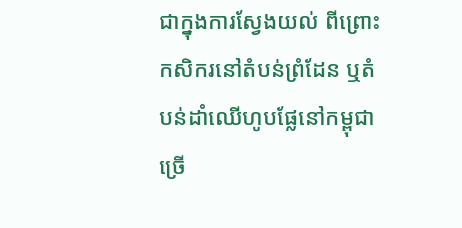ជាក្នុងការស្វែងយល់ ពីព្រោះកសិករនៅតំបន់ព្រំដែន ឬតំបន់ដាំឈើហូបផ្លែនៅកម្ពុជាច្រើ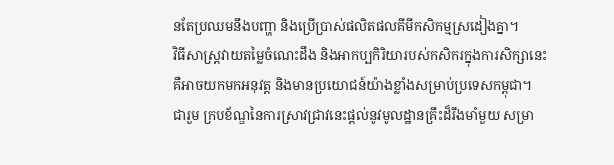នតែប្រឈមនឹងបញ្ហា និងប្រើប្រាស់ផលិតផលគីមីកសិកម្មស្រដៀងគ្នា។
វិធីសាស្ត្រវាយតម្លៃចំណេះដឹង និងអាកប្បកិរិយារបស់កសិករក្នុងការសិក្សានេះ គឺអាចយកមកអនុវត្ត និងមានប្រយោជន៍យ៉ាងខ្លាំងសម្រាប់ប្រទេសកម្ពុជា។
ជារួម ក្របខ័ណ្ឌនៃការស្រាវជ្រាវនេះផ្តល់នូវមូលដ្ឋានគ្រឹះដ៏រឹងមាំមួយ សម្រា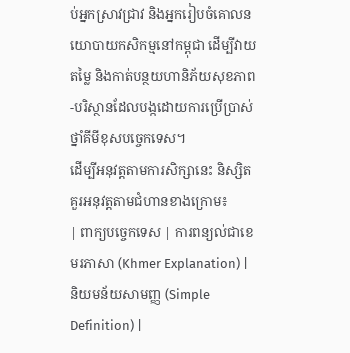ប់អ្នកស្រាវជ្រាវ និងអ្នករៀបចំគោលនយោបាយកសិកម្មនៅកម្ពុជា ដើម្បីវាយតម្លៃ និងកាត់បន្ថយហានិភ័យសុខភាព-បរិស្ថានដែលបង្កដោយការប្រើប្រាស់ថ្នាំគីមីខុសបច្ចេកទេស។
ដើម្បីអនុវត្តតាមការសិក្សានេះ និស្សិតគួរអនុវត្តតាមជំហានខាងក្រោម៖
| ពាក្យបច្ចេកទេស | ការពន្យល់ជាខេមរភាសា (Khmer Explanation) | និយមន័យសាមញ្ញ (Simple Definition) |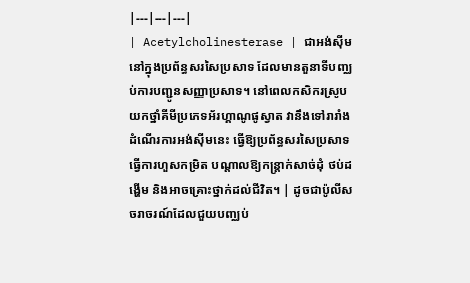|---|---|---|
| Acetylcholinesterase | ជាអង់ស៊ីមនៅក្នុងប្រព័ន្ធសរសៃប្រសាទ ដែលមានតួនាទីបញ្ឈប់ការបញ្ជូនសញ្ញាប្រសាទ។ នៅពេលកសិករស្រូបយកថ្នាំគីមីប្រភេទអ័រហ្គាណូផូស្វាត វានឹងទៅរារាំងដំណើរការអង់ស៊ីមនេះ ធ្វើឱ្យប្រព័ន្ធសរសៃប្រសាទធ្វើការហួសកម្រិត បណ្តាលឱ្យកន្ត្រាក់សាច់ដុំ ថប់ដង្ហើម និងអាចគ្រោះថ្នាក់ដល់ជីវិត។ | ដូចជាប៉ូលីសចរាចរណ៍ដែលជួយបញ្ឈប់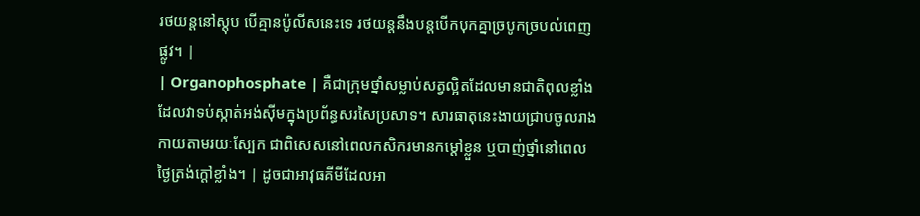រថយន្តនៅស្តុប បើគ្មានប៉ូលីសនេះទេ រថយន្តនឹងបន្តបើកបុកគ្នាច្របូកច្របល់ពេញផ្លូវ។ |
| Organophosphate | គឺជាក្រុមថ្នាំសម្លាប់សត្វល្អិតដែលមានជាតិពុលខ្លាំង ដែលវាទប់ស្កាត់អង់ស៊ីមក្នុងប្រព័ន្ធសរសៃប្រសាទ។ សារធាតុនេះងាយជ្រាបចូលរាងកាយតាមរយៈស្បែក ជាពិសេសនៅពេលកសិករមានកម្តៅខ្លួន ឬបាញ់ថ្នាំនៅពេលថ្ងៃត្រង់ក្តៅខ្លាំង។ | ដូចជាអាវុធគីមីដែលអា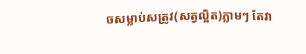ចសម្លាប់សត្រូវ(សត្វល្អិត)ភ្លាមៗ តែវា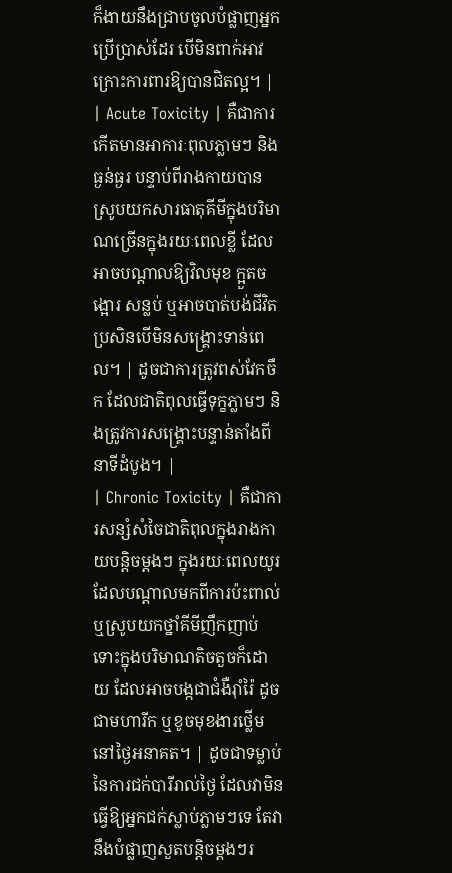ក៏ងាយនឹងជ្រាបចូលបំផ្លាញអ្នកប្រើប្រាស់ដែរ បើមិនពាក់អាវក្រោះការពារឱ្យបានជិតល្អ។ |
| Acute Toxicity | គឺជាការកើតមានអាការៈពុលភ្លាមៗ និងធ្ងន់ធ្ងរ បន្ទាប់ពីរាងកាយបានស្រូបយកសារធាតុគីមីក្នុងបរិមាណច្រើនក្នុងរយៈពេលខ្លី ដែលអាចបណ្តាលឱ្យវិលមុខ ក្អួតចង្អោរ សន្លប់ ឬអាចបាត់បង់ជីវិតប្រសិនបើមិនសង្គ្រោះទាន់ពេល។ | ដូចជាការត្រូវពស់វែកចឹក ដែលជាតិពុលធ្វើទុក្ខភ្លាមៗ និងត្រូវការសង្គ្រោះបន្ទាន់តាំងពីនាទីដំបូង។ |
| Chronic Toxicity | គឺជាការសន្សំសំចៃជាតិពុលក្នុងរាងកាយបន្តិចម្តងៗ ក្នុងរយៈពេលយូរ ដែលបណ្តាលមកពីការប៉ះពាល់ ឬស្រូបយកថ្នាំគីមីញឹកញាប់ ទោះក្នុងបរិមាណតិចតួចក៏ដោយ ដែលអាចបង្កជាជំងឺរ៉ាំរ៉ៃ ដូចជាមហារីក ឬខូចមុខងារថ្លើមនៅថ្ងៃអនាគត។ | ដូចជាទម្លាប់នៃការជក់បារីរាល់ថ្ងៃ ដែលវាមិនធ្វើឱ្យអ្នកជក់ស្លាប់ភ្លាមៗទេ តែវានឹងបំផ្លាញសួតបន្តិចម្តងៗរ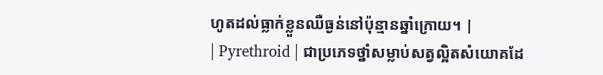ហូតដល់ធ្លាក់ខ្លួនឈឺធ្ងន់នៅប៉ុន្មានឆ្នាំក្រោយ។ |
| Pyrethroid | ជាប្រភេទថ្នាំសម្លាប់សត្វល្អិតសំយោគដែ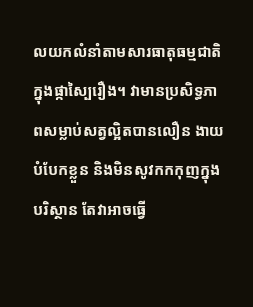លយកលំនាំតាមសារធាតុធម្មជាតិក្នុងផ្កាស្បៃរឿង។ វាមានប្រសិទ្ធភាពសម្លាប់សត្វល្អិតបានលឿន ងាយបំបែកខ្លួន និងមិនសូវកកកុញក្នុងបរិស្ថាន តែវាអាចធ្វើ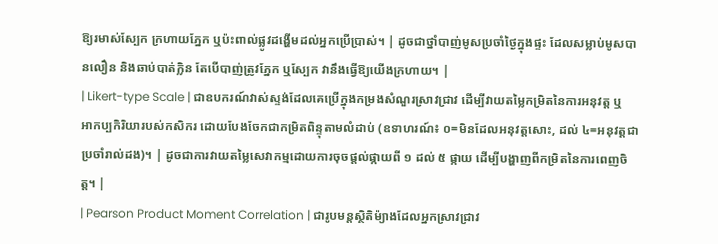ឱ្យរមាស់ស្បែក ក្រហាយភ្នែក ឬប៉ះពាល់ផ្លូវដង្ហើមដល់អ្នកប្រើប្រាស់។ | ដូចជាថ្នាំបាញ់មូសប្រចាំថ្ងៃក្នុងផ្ទះ ដែលសម្លាប់មូសបានលឿន និងឆាប់បាត់ក្លិន តែបើបាញ់ត្រូវភ្នែក ឬស្បែក វានឹងធ្វើឱ្យយើងក្រហាយ។ |
| Likert-type Scale | ជាឧបករណ៍វាស់ស្ទង់ដែលគេប្រើក្នុងកម្រងសំណួរស្រាវជ្រាវ ដើម្បីវាយតម្លៃកម្រិតនៃការអនុវត្ត ឬអាកប្បកិរិយារបស់កសិករ ដោយបែងចែកជាកម្រិតពិន្ទុតាមលំដាប់ (ឧទាហរណ៍៖ ០=មិនដែលអនុវត្តសោះ, ដល់ ៤=អនុវត្តជាប្រចាំរាល់ដង)។ | ដូចជាការវាយតម្លៃសេវាកម្មដោយការចុចផ្តល់ផ្កាយពី ១ ដល់ ៥ ផ្កាយ ដើម្បីបង្ហាញពីកម្រិតនៃការពេញចិត្ត។ |
| Pearson Product Moment Correlation | ជារូបមន្តស្ថិតិម៉្យាងដែលអ្នកស្រាវជ្រាវ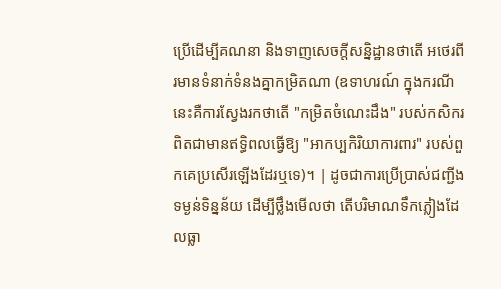ប្រើដើម្បីគណនា និងទាញសេចក្តីសន្និដ្ឋានថាតើ អថេរពីរមានទំនាក់ទំនងគ្នាកម្រិតណា (ឧទាហរណ៍ ក្នុងករណីនេះគឺការស្វែងរកថាតើ "កម្រិតចំណេះដឹង" របស់កសិករ ពិតជាមានឥទ្ធិពលធ្វើឱ្យ "អាកប្បកិរិយាការពារ" របស់ពួកគេប្រសើរឡើងដែរឬទេ)។ | ដូចជាការប្រើប្រាស់ជញ្ជីងទម្ងន់ទិន្នន័យ ដើម្បីថ្លឹងមើលថា តើបរិមាណទឹកភ្លៀងដែលធ្លា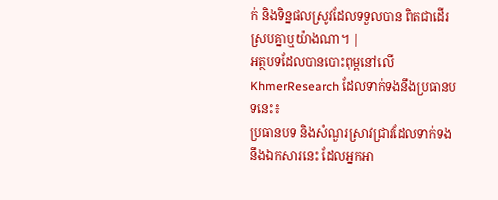ក់ និងទិន្នផលស្រូវដែលទទួលបាន ពិតជាដើរស្របគ្នាឬយ៉ាងណា។ |
អត្ថបទដែលបានបោះពុម្ពនៅលើ KhmerResearch ដែលទាក់ទងនឹងប្រធានបទនេះ៖
ប្រធានបទ និងសំណួរស្រាវជ្រាវដែលទាក់ទងនឹងឯកសារនេះ ដែលអ្នកអា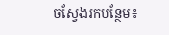ចស្វែងរកបន្ថែម៖